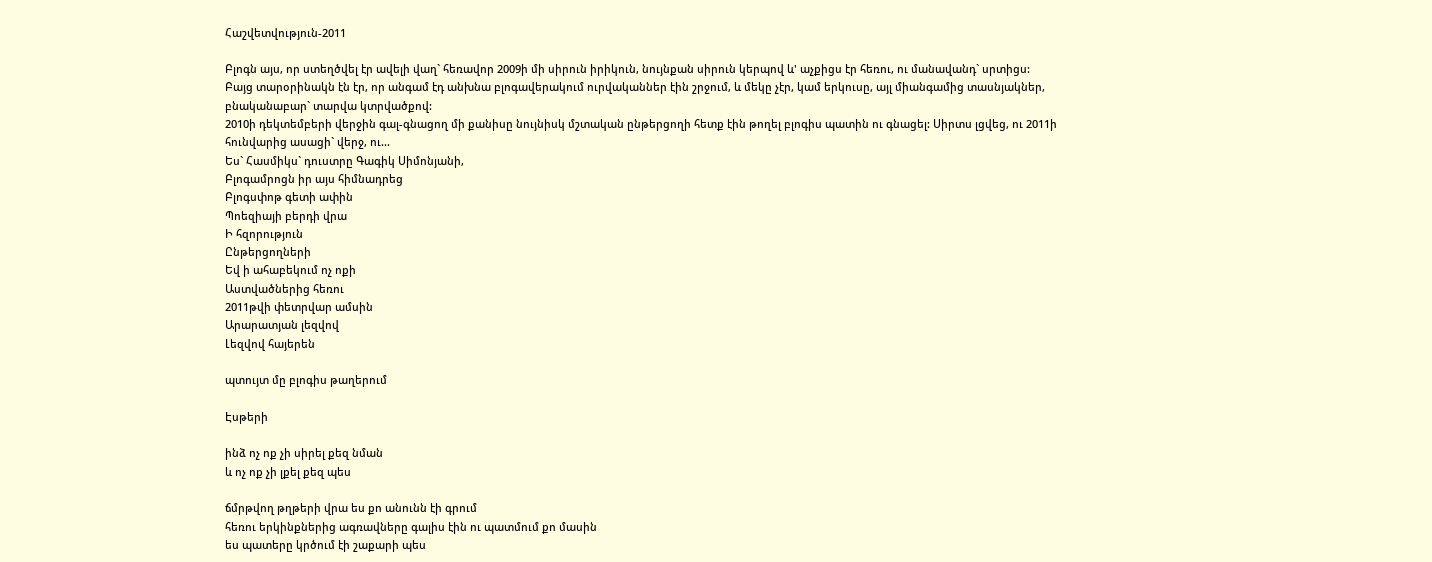Հաշվետվություն-2011

Բլոգն այս, որ ստեղծվել էր ավելի վաղ` հեռավոր 2009ի մի սիրուն իրիկուն, նույնքան սիրուն կերպով և' աչքիցս էր հեռու, ու մանավանդ` սրտիցս:
Բայց տարօրինակն էն էր, որ անգամ էդ անխնա բլոգավերակում ուրվականներ էին շրջում, և մեկը չէր, կամ երկուսը, այլ միանգամից տասնյակներ, բնականաբար` տարվա կտրվածքով:
2010ի դեկտեմբերի վերջին գալ-գնացող մի քանիսը նույնիսկ մշտական ընթերցողի հետք էին թողել բլոգիս պատին ու գնացել: Սիրտս լցվեց, ու 2011ի հունվարից ասացի` վերջ, ու...
Ես` Հասմիկս` դուստրը Գագիկ Սիմոնյանի,
Բլոգամրոցն իր այս հիմնադրեց
Բլոգսփոթ գետի ափին
Պոեզիայի բերդի վրա
Ի հզորություն
Ընթերցողների
Եվ ի ահաբեկում ոչ ոքի
Աստվածներից հեռու
2011թվի փետրվար ամսին
Արարատյան լեզվով
Լեզվով հայերեն

պտույտ մը բլոգիս թաղերում

Էսթերի

ինձ ոչ ոք չի սիրել քեզ նման
և ոչ ոք չի լքել քեզ պես

ճմրթվող թղթերի վրա ես քո անունն էի գրում
հեռու երկինքներից ագռավները գալիս էին ու պատմում քո մասին
ես պատերը կրծում էի շաքարի պես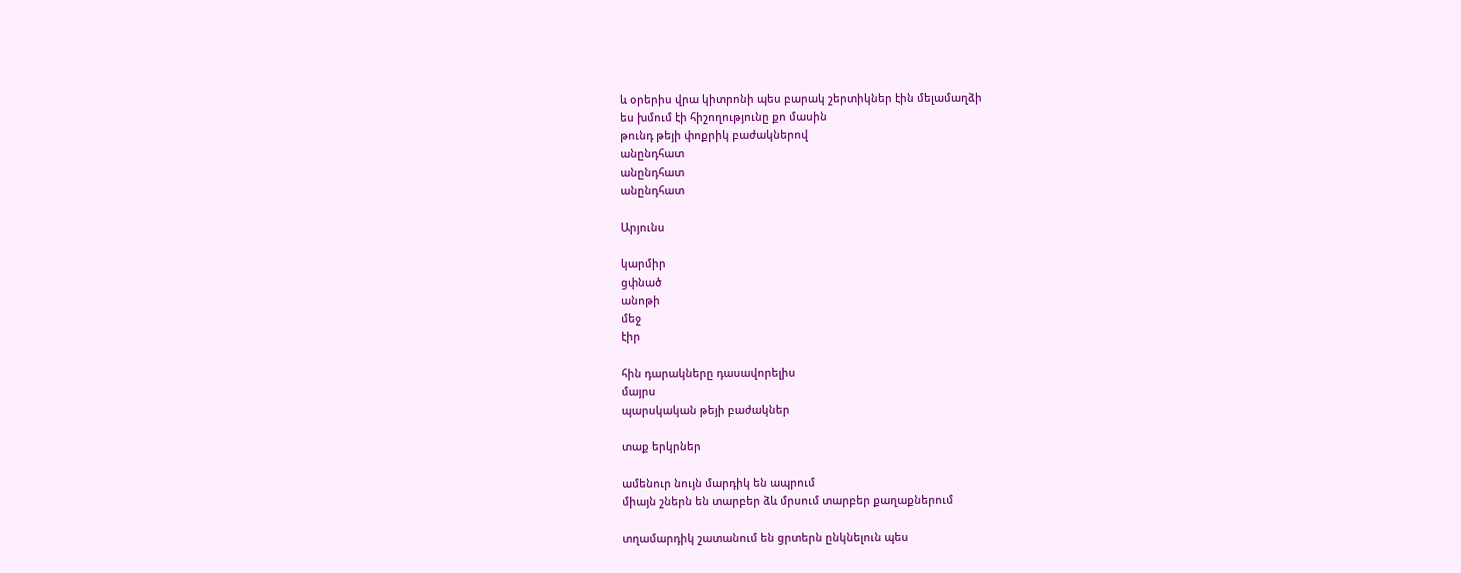և օրերիս վրա կիտրոնի պես բարակ շերտիկներ էին մելամաղձի
ես խմում էի հիշողությունը քո մասին
թունդ թեյի փոքրիկ բաժակներով
անընդհատ
անընդհատ
անընդհատ

Արյունս

կարմիր
ցփնած
անոթի
մեջ
էիր

հին դարակները դասավորելիս
մայրս
պարսկական թեյի բաժակներ

տաք երկրներ

ամենուր նույն մարդիկ են ապրում
միայն շներն են տարբեր ձև մրսում տարբեր քաղաքներում

տղամարդիկ շատանում են ցրտերն ընկնելուն պես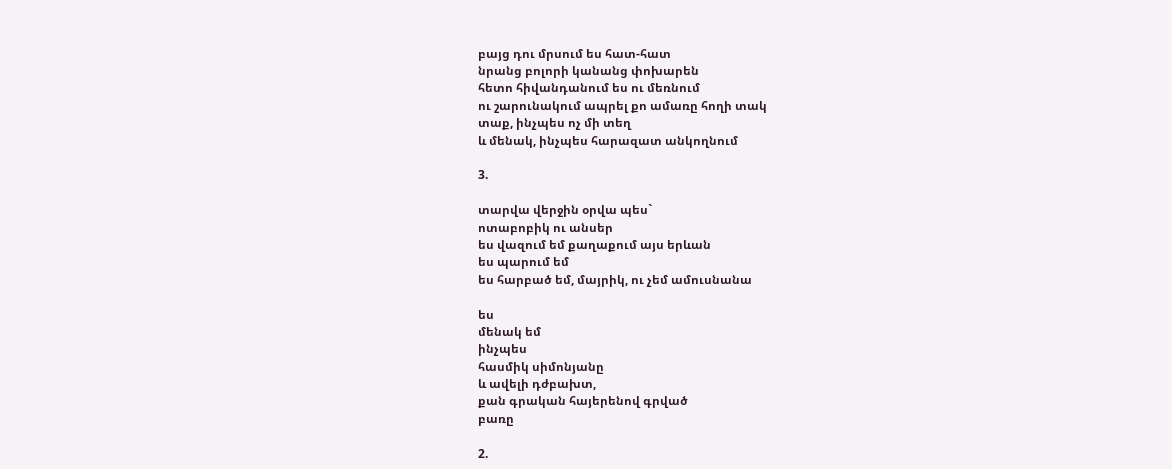բայց դու մրսում ես հատ-հատ
նրանց բոլորի կանանց փոխարեն
հետո հիվանդանում ես ու մեռնում
ու շարունակում ապրել քո ամառը հողի տակ
տաք, ինչպես ոչ մի տեղ
և մենակ, ինչպես հարազատ անկողնում

3.

տարվա վերջին օրվա պես`
ոտաբոբիկ ու անսեր
ես վազում եմ քաղաքում այս երևան
ես պարում եմ
ես հարբած եմ, մայրիկ, ու չեմ ամուսնանա

ես
մենակ եմ
ինչպես
հասմիկ սիմոնյանը
և ավելի դժբախտ,
քան գրական հայերենով գրված
բառը

2.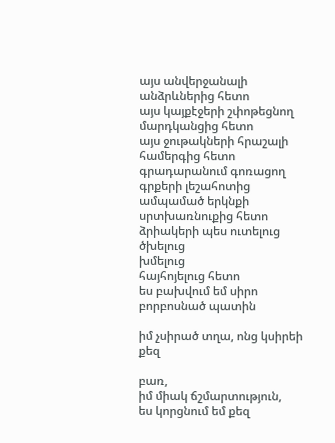այս անվերջանալի անձրևներից հետո
այս կայքէջերի շփոթեցնող մարդկանցից հետո
այս ջութակների հրաշալի համերգից հետո
գրադարանում գոռացող գրքերի լեշահոտից
ամպամած երկնքի սրտխառնուքից հետո
ձրիակերի պես ուտելուց
ծխելուց
խմելուց
հայհոյելուց հետո
ես բախվում եմ սիրո բորբոսնած պատին

իմ չսիրած տղա, ոնց կսիրեի քեզ

բառ,
իմ միակ ճշմարտություն,
ես կորցնում եմ քեզ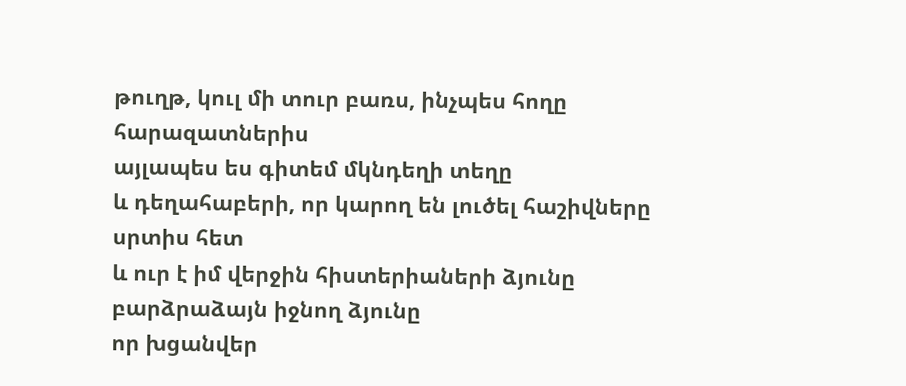թուղթ, կուլ մի տուր բառս, ինչպես հողը հարազատներիս
այլապես ես գիտեմ մկնդեղի տեղը
և դեղահաբերի, որ կարող են լուծել հաշիվները սրտիս հետ
և ուր է իմ վերջին հիստերիաների ձյունը
բարձրաձայն իջնող ձյունը
որ խցանվեր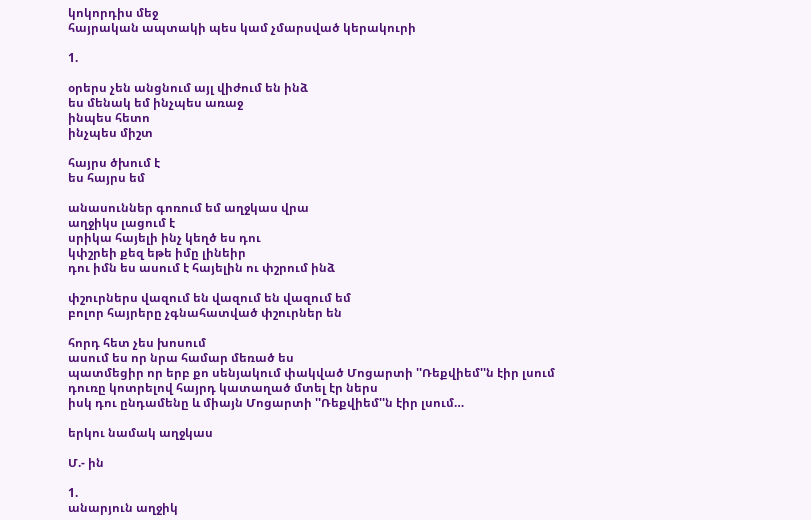կոկորդիս մեջ
հայրական ապտակի պես կամ չմարսված կերակուրի

1.

օրերս չեն անցնում այլ վիժում են ինձ
ես մենակ եմ ինչպես առաջ
ինպես հետո
ինչպես միշտ

հայրս ծխում է
ես հայրս եմ

անասուններ գոռում եմ աղջկաս վրա
աղջիկս լացում է
սրիկա հայելի ինչ կեղծ ես դու
կփշրեի քեզ եթե իմը լինեիր
դու իմն ես ասում է հայելին ու փշրում ինձ

փշուրներս վազում են վազում են վազում եմ
բոլոր հայրերը չգնահատված փշուրներ են

հորդ հետ չես խոսում
ասում ես որ նրա համար մեռած ես
պատմեցիր որ երբ քո սենյակում փակված Մոցարտի ''Ռեքվիեմ''ն էիր լսում
դուռը կոտրելով հայրդ կատաղած մտել էր ներս
իսկ դու ընդամենը և միայն Մոցարտի ''Ռեքվիեմ''ն էիր լսում…

երկու նամակ աղջկաս

Մ.- ին

1.
անարյուն աղջիկ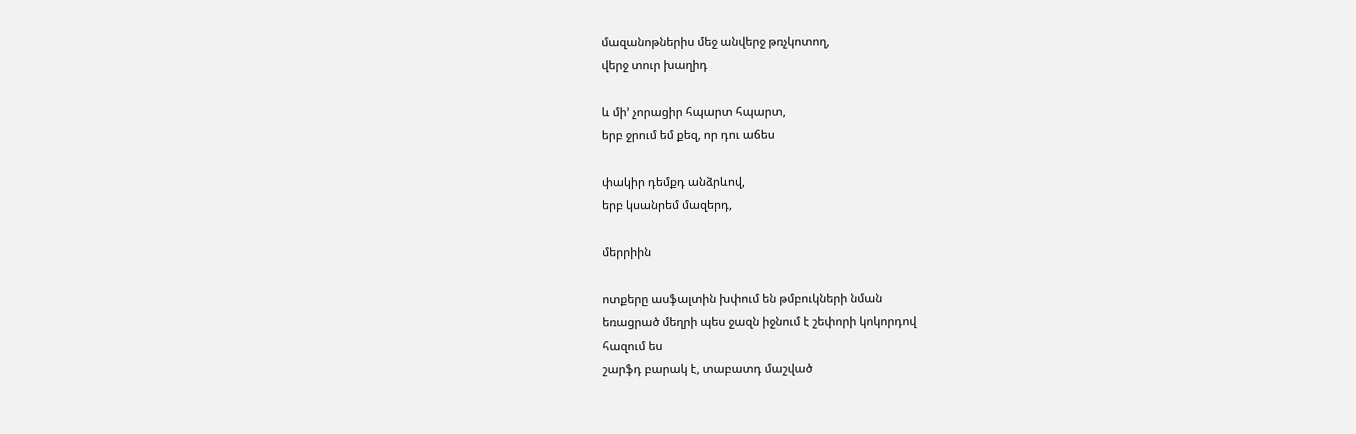մազանոթներիս մեջ անվերջ թռչկոտող,
վերջ տուր խաղիդ

և մի’ չորացիր հպարտ հպարտ,
երբ ջրում եմ քեզ, որ դու աճես

փակիր դեմքդ անձրևով,
երբ կսանրեմ մազերդ,

մերրիին

ոտքերը ասֆալտին խփում են թմբուկների նման
եռացրած մեղրի պես ջազն իջնում է շեփորի կոկորդով
հազում ես
շարֆդ բարակ է, տաբատդ մաշված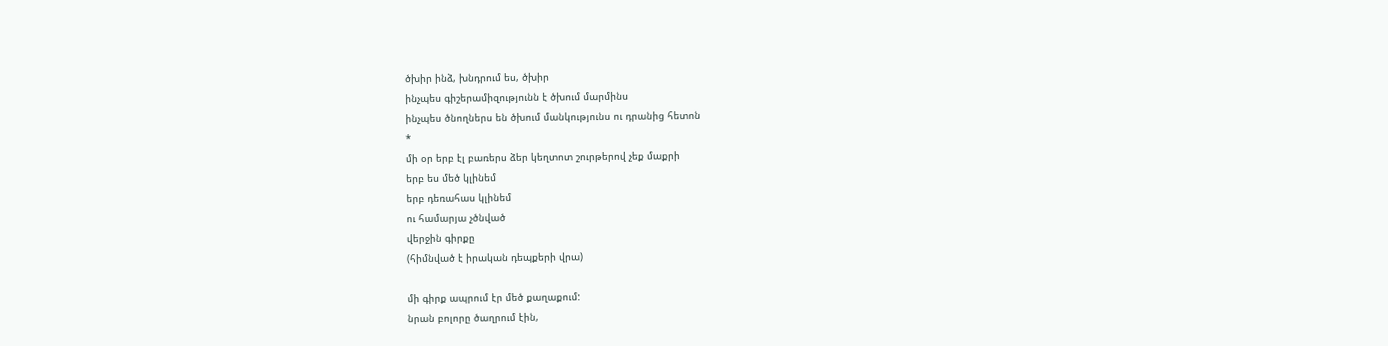ծխիր ինձ, խնդրում ես, ծխիր
ինչպես գիշերամիզությունն է ծխում մարմինս
ինչպես ծնողներս են ծխում մանկությունս ու դրանից հետոն
*
մի օր երբ էլ բառերս ձեր կեղտոտ շուրթերով չեք մաքրի
երբ ես մեծ կլինեմ
երբ դեռահաս կլինեմ
ու համարյա չծնված
վերջին գիրքը
(հիմնված է իրական դեպքերի վրա)

մի գիրք ապրում էր մեծ քաղաքում:
նրան բոլորը ծաղրում էին,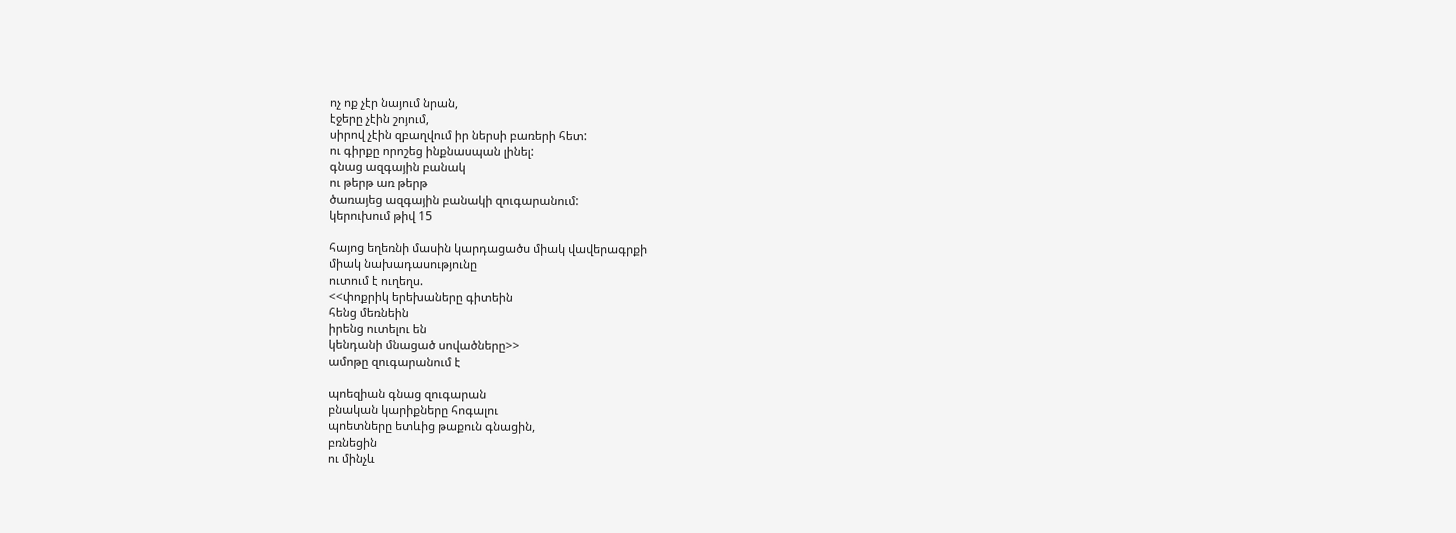ոչ ոք չէր նայում նրան,
էջերը չէին շոյում,
սիրով չէին զբաղվում իր ներսի բառերի հետ:
ու գիրքը որոշեց ինքնասպան լինել:
գնաց ազգային բանակ
ու թերթ առ թերթ
ծառայեց ազգային բանակի զուգարանում:
կերուխում թիվ 15

հայոց եղեռնի մասին կարդացածս միակ վավերագրքի
միակ նախադասությունը
ուտում է ուղեղս.
<<փոքրիկ երեխաները գիտեին
հենց մեռնեին
իրենց ուտելու են
կենդանի մնացած սովածները>>
ամոթը զուգարանում է

պոեզիան գնաց զուգարան
բնական կարիքները հոգալու
պոետները ետևից թաքուն գնացին,
բռնեցին
ու մինչև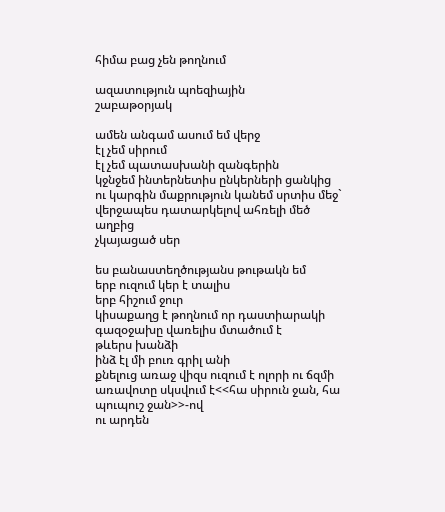հիմա բաց չեն թողնում

ազատություն պոեզիային
շաբաթօրյակ

ամեն անգամ ասում եմ վերջ
էլ չեմ սիրում
էլ չեմ պատասխանի զանգերին
կջնջեմ ինտերնետիս ընկերների ցանկից
ու կարգին մաքրություն կանեմ սրտիս մեջ`
վերջապես դատարկելով ահռելի մեծ աղբից
չկայացած սեր

ես բանաստեղծությանս թութակն եմ
երբ ուզում կեր է տալիս
երբ հիշում ջուր
կիսաքաղց է թողնում որ դաստիարակի
գազօջախը վառելիս մտածում է
թևերս խանձի
ինձ էլ մի բուռ գրիլ անի
քնելուց առաջ վիզս ուզում է ոլորի ու ճզմի
առավոտը սկսվում է<<հա սիրուն ջան, հա պուպուշ ջան>>-ով
ու արդեն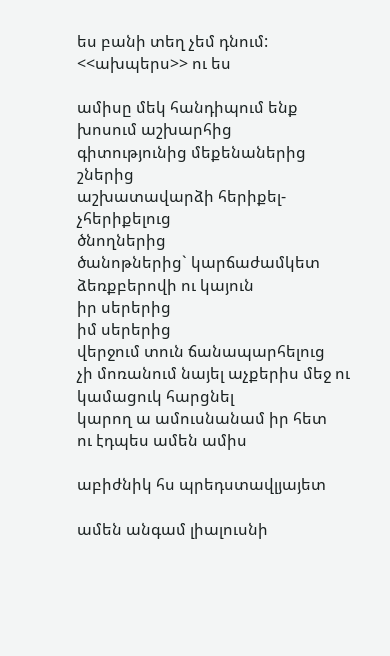ես բանի տեղ չեմ դնում:
<<ախպերս>> ու ես

ամիսը մեկ հանդիպում ենք
խոսում աշխարհից
գիտությունից մեքենաներից
շներից
աշխատավարձի հերիքել-չհերիքելուց
ծնողներից
ծանոթներից` կարճաժամկետ ձեռքբերովի ու կայուն
իր սերերից
իմ սերերից
վերջում տուն ճանապարհելուց
չի մոռանում նայել աչքերիս մեջ ու կամացուկ հարցնել
կարող ա ամուսնանամ իր հետ
ու էդպես ամեն ամիս

աբիժնիկ հս պրեդստավլյայետ

ամեն անգամ լիալուսնի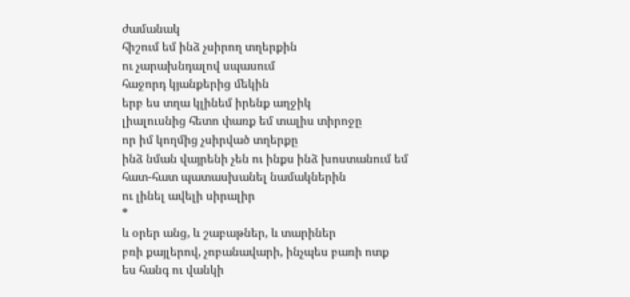ժամանակ
հիշում եմ ինձ չսիրող տղերքին
ու չարախնդալով սպասում
հաջորդ կյանքերից մեկին
երբ ես տղա կլինեմ իրենք աղջիկ
լիալուսնից հետո փառք եմ տալիս տիրոջը
որ իմ կողմից չսիրված տղերքը
ինձ նման վայրենի չեն ու ինքս ինձ խոստանում եմ
հատ-հատ պատասխանել նամակներին
ու լինել ավելի սիրալիր
*
և օրեր անց, և շաբաթներ, և տարիներ
բռի քայլերով, չոբանավարի, ինչպես բառի ոտք
ես հանգ ու վանկի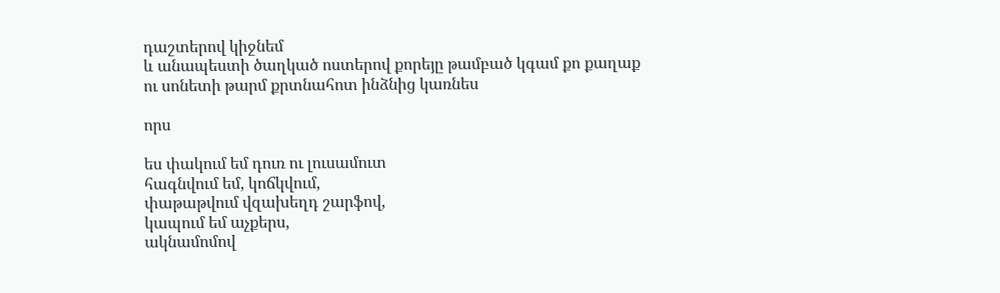դաշտերով կիջնեմ
և անապեստի ծաղկած ոստերով քորեյը թամբած կգամ քո քաղաք
ու սոնետի թարմ քրտնահոտ ինձնից կառնես

որս

ես փակում եմ դուռ ու լուսամուտ
հագնվում եմ, կոճկվում,
փաթաթվում վզախեղդ շարֆով,
կապում եմ աչքերս,
ակնամոմով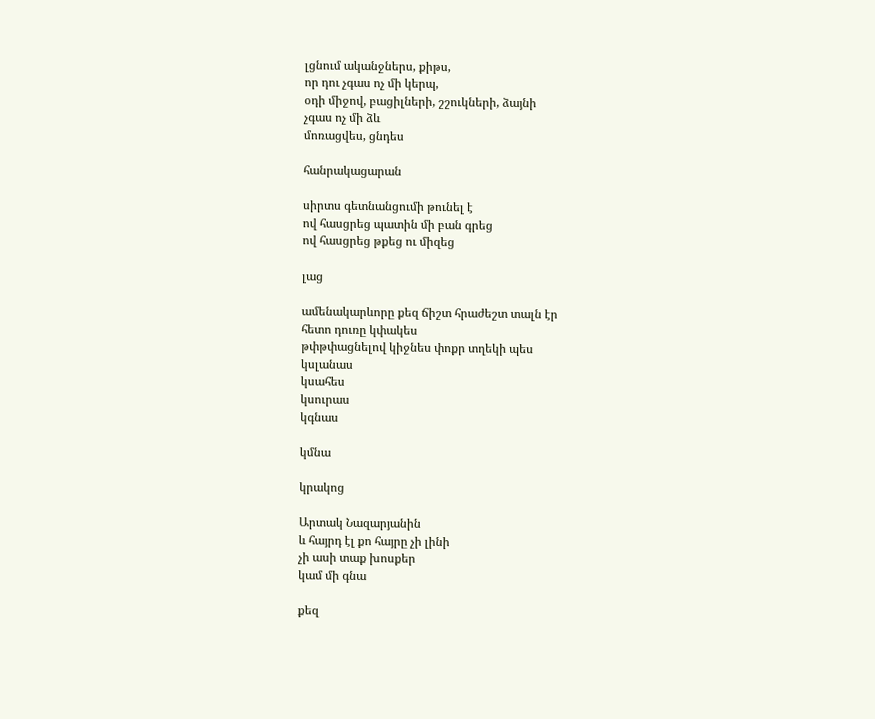լցնում ականջներս, քիթս,
որ դու չգաս ոչ մի կերպ,
օդի միջով, բացիլների, շշուկների, ձայնի
չգաս ոչ մի ձև
մոռացվես, ցնդես

հանրակացարան

սիրտս գետնանցումի թունել է
ով հասցրեց պատին մի բան գրեց
ով հասցրեց թքեց ու միզեց

լաց

ամենակարևորը քեզ ճիշտ հրաժեշտ տալն էր
հետո դուռը կփակես
թփթփացնելով կիջնես փոքր տղեկի պես
կսլանաս
կսահես
կսուրաս
կգնաս

կմնա

կրակոց

Արտակ Նազարյանին
և հայրդ էլ քո հայրը չի լինի
չի ասի տաք խոսքեր
կամ մի գնա

քեզ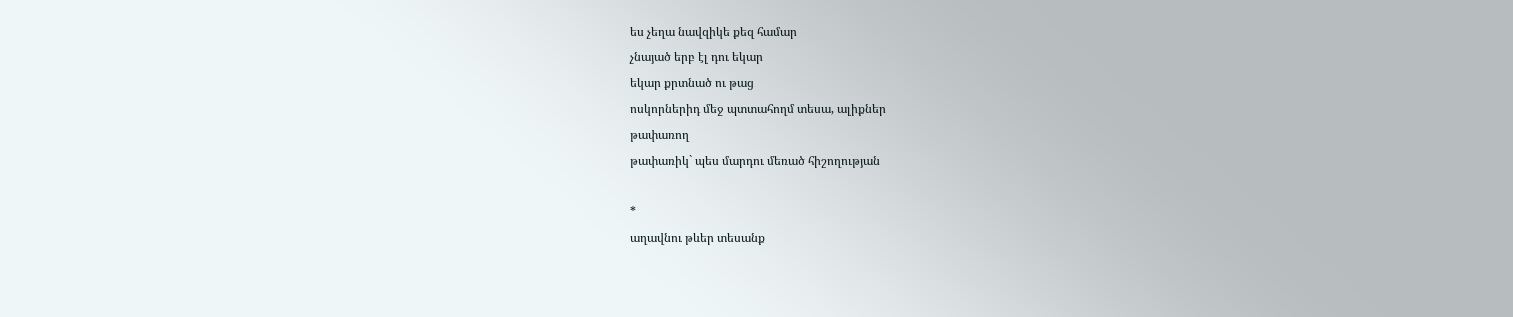ես չեղա նավզիկե քեզ համար
չնայած երբ էլ դու եկար
եկար քրտնած ու թաց
ոսկորներիդ մեջ պտտահողմ տեսա, ալիքներ
թափառող
թափառիկ` պես մարդու մեռած հիշողության

*
աղավնու թևեր տեսանք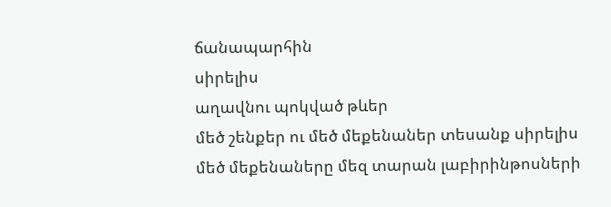ճանապարհին
սիրելիս
աղավնու պոկված թևեր
մեծ շենքեր ու մեծ մեքենաներ տեսանք սիրելիս
մեծ մեքենաները մեզ տարան լաբիրինթոսների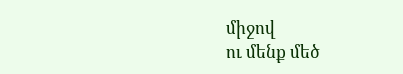միջով
ու մենք մեծ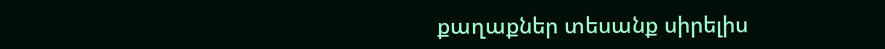քաղաքներ տեսանք սիրելիս